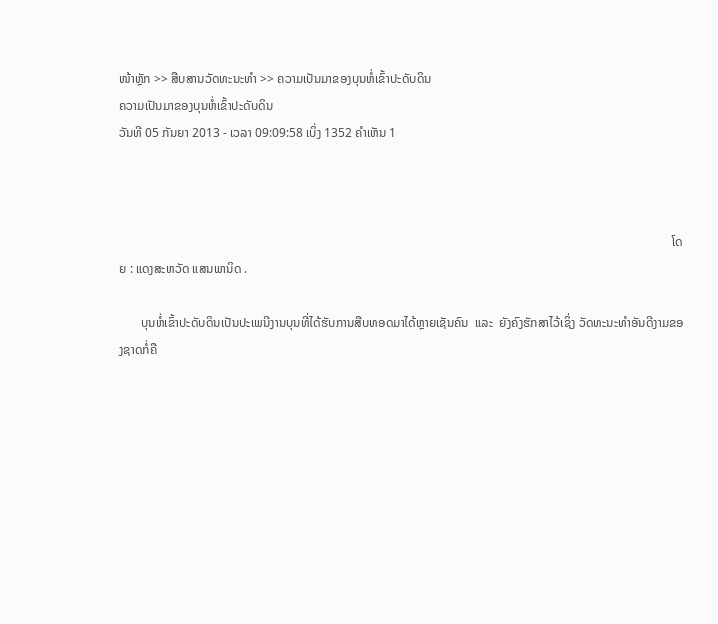ໜ້າຫຼັກ >> ສືບສານວັດທະນະທໍາ >> ຄວາມເປັນມາຂອງບຸນຫໍ່ເຂົ້າປະດັບດິນ
ຄວາມເປັນມາຂອງບຸນຫໍ່ເຂົ້າປະດັບດິນ
ວັນທີ 05 ກັນຍາ 2013 - ເວລາ 09:09:58 ເບິ່ງ 1352 ຄຳເຫັນ 1



                                                                                                                                                                                 ໂດຍ : ແດງສະຫວັດ ແສນພານິດ .

       ບຸນຫໍ່ເຂົ້າປະດັບດິນເປັນປະເພນີງານບຸນທີ່ໄດ້ຮັບການສືບທອດມາໄດ້ຫຼາຍເຊັນຄົນ  ແລະ  ຍັງຄົງຮັກສາໄວ້ເຊິ່ງ ວັດທະນະທໍາອັນດີງາມຂອງຊາດກໍ່ຄື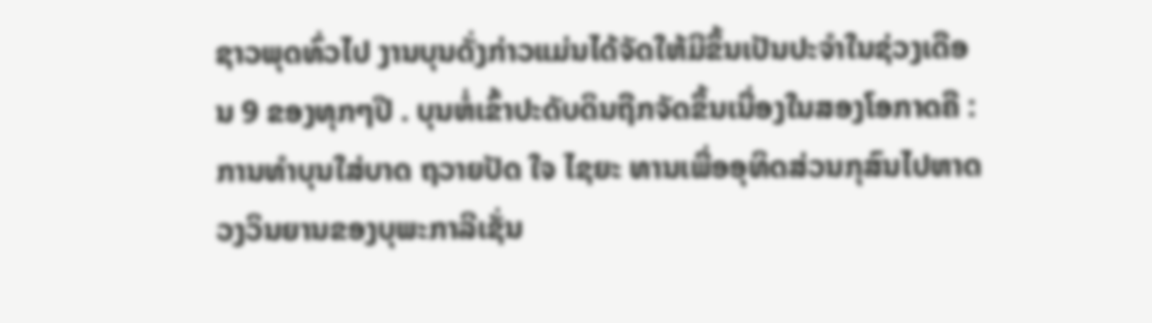ຊາວພຸດທົ່ວໄປ ງານບຸນດັ່ງກ່າວແມ່ນໄດ້ຈັດໃຫ້ມີຂຶ້ນເປັນປະຈໍາໃນຊ່ວງເດືອນ 9 ຂອງທຸກໆປີ . ບຸນຫໍ່ເຂົ້າປະດັບດິນຖືກຈັດຂຶ້ນເນື່ອງໃນສອງໂອກາດຄື : ການທໍາບຸນໃສ່ບາດ ຖວາຍປັດ ໃຈ ໄຊຍະ ທານເພື່ອອຸທິດສ່ວນກຸສົນໄປຫາດວງວິນຍານຂອງບຸພະກາລີເຊັ່ນ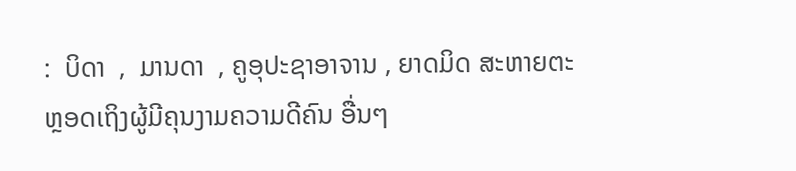:  ບິດາ  ,  ມານດາ  , ຄູອຸປະຊາອາຈານ , ຍາດມິດ ສະຫາຍຕະຫຼອດເຖິງຜູ້ມີຄຸນງາມຄວາມດີຄົນ ອື່ນໆ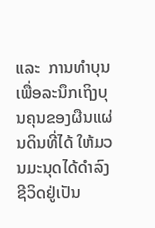ແລະ  ການທໍາບຸນເພື່ອລະນຶກເຖິງບຸນຄຸນຂອງຜືນແຜ່ນດິນທີ່ໄດ້ ໃຫ້ມວນມະນຸດໄດ້ດໍາລົງຊີວິດຢູ່ເປັນ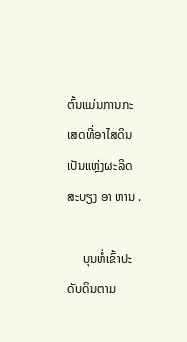ຕົ້ນແມ່ນການກະເສດທີ່ອາໄສດິນເປັນແຫຼ່ງຜະລິດສະບຽງ ອາ ຫານ .

     ບຸນຫໍ່ເຂົ້າປະດັບດິນຕາມ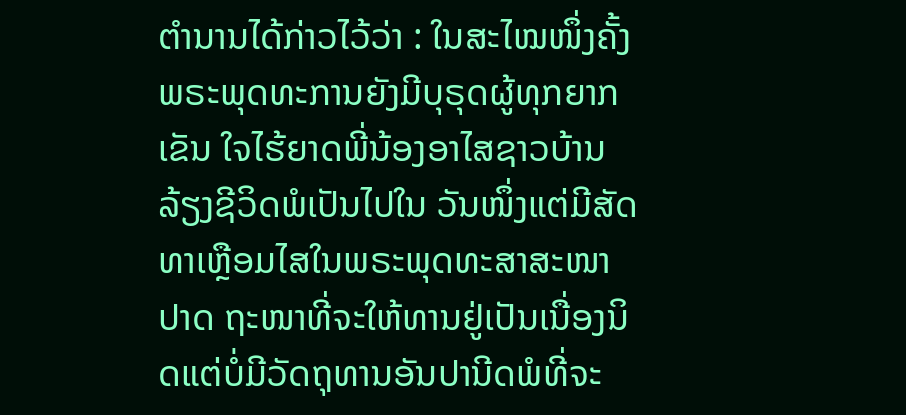ຕໍານານໄດ້ກ່າວໄວ້ວ່າ : ໃນສະໄໝໜຶ່ງຄັ້ງພຣະພຸດທະການຍັງມີບຸຣຸດຜູ້ທຸກຍາກເຂັນ ໃຈໄຮ້ຍາດພີ່ນ້ອງອາໄສຊາວບ້ານລ້ຽງຊີວິດພໍເປັນໄປໃນ ວັນໜຶ່ງແຕ່ມີສັດທາເຫຼືອມໄສໃນພຣະພຸດທະສາສະໜາປາດ ຖະໜາທີ່ຈະໃຫ້ທານຢູ່ເປັນເນື່ອງນິດແຕ່ບໍ່ມີວັດຖຸທານອັນປານີດພໍທີ່ຈະ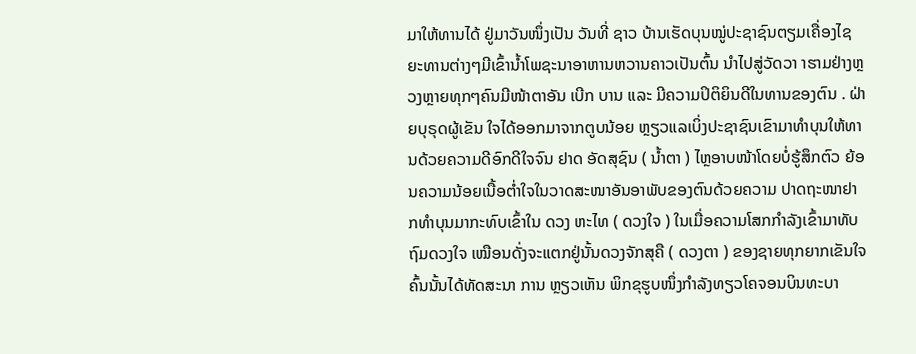ມາໃຫ້ທານໄດ້ ຢູ່ມາວັນໜຶ່ງເປັນ ວັນທີ່ ຊາວ ບ້ານເຮັດບຸນໝູ່ປະຊາຊົນຕຽມເຄື່ອງໄຊຍະທານຕ່າງໆມີເຂົ້ານ້ຳໂພຊະນາອາຫານຫວານຄາວເປັນຕົ້ນ ນໍາໄປສູ່ວັດວາ າຮາມຢ່າງຫຼວງຫຼາຍທຸກໆຄົນມີໜ້າຕາອັນ ເບີກ ບານ ແລະ ມີຄວາມປິຕິຍິນດີໃນທານຂອງຕົນ . ຝ່າຍບຸຣຸດຜູ້ເຂັນ ໃຈໄດ້ອອກມາຈາກຕູບນ້ອຍ ຫຼຽວແລເບິ່ງປະຊາຊົນເຂົາມາທໍາບຸນໃຫ້ທານດ້ວຍຄວາມດີອົກດີໃຈຈົນ ຢາດ ອັດສຸຊົນ ( ນ້ຳຕາ ) ໄຫຼອາບໜ້າໂດຍບໍ່ຮູ້ສຶກຕົວ ຍ້ອນຄວາມນ້ອຍເນື້ອຕໍ່າໃຈໃນວາດສະໜາອັນອາພັບຂອງຕົນດ້ວຍຄວາມ ປາດຖະໜາຢາກທໍາບຸນມາກະທົບເຂົ້າໃນ ດວງ ຫະໄທ ( ດວງໃຈ ) ໃນເມື່ອຄວາມໂສກກໍາລັງເຂົ້າມາທັບຖົມດວງໃຈ ເໝືອນດັ່ງຈະແຕກຢູ່ນັ້ນດວງຈັກສຸຄື ( ດວງຕາ ) ຂອງຊາຍທຸກຍາກເຂັນໃຈຄົ້ນນັ້ນໄດ້ທັດສະນາ ການ ຫຼຽວເຫັນ ພິກຂຸຮູບໜຶ່ງກໍາລັງທຽວໂຄຈອນບິນທະບາ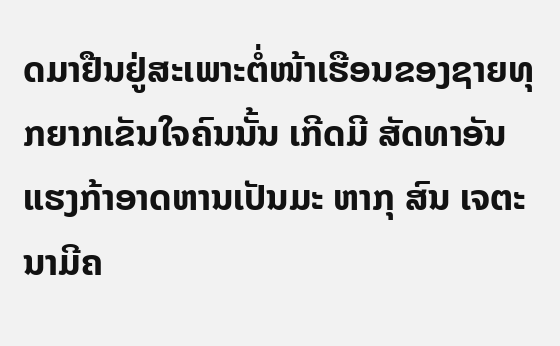ດມາຢືນຢູ່ສະເພາະຕໍ່ໜ້າເຮືອນຂອງຊາຍທຸກຍາກເຂັນໃຈຄົນນັ້ນ ເກີດມີ ສັດທາອັນແຮງກ້າອາດຫານເປັນມະ ຫາກຸ ສົນ ເຈຕະນາມີຄ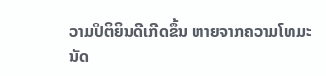ວາມປິຕິຍິນດີເກີດຂຶ້ນ ຫາຍຈາກຄວາມໂທມະນັດ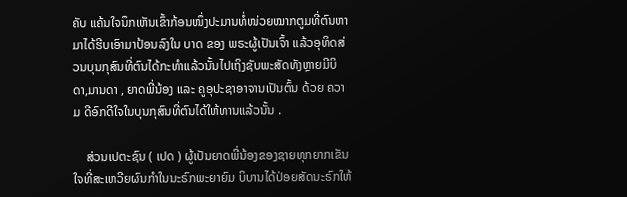ຄັບ ແຄ້ນໃຈນຶກເຫັນເຂົ້າກ້ອນໜຶ່ງປະມານທໍ່ໜ່ວຍໝາກຕູມທີ່ຕົນຫາມາໄດ້ຮີບເອົາມາປ້ອນລົງໃນ ບາດ ຂອງ ພຣະຜູ້ເປັນເຈົ້າ ແລ້ວອຸທິດສ່ວນບຸນກຸສົນທີ່ຕົນໄດ້ກະທໍາແລ້ວນັ້ນໄປເຖິງຊັບພະສັດທັງຫຼາຍມີບິດາ,ມານດາ , ຍາດພີ່ນ້ອງ ແລະ ຄູອຸປະຊາອາຈານເປັນຕົ້ນ ດ້ວຍ ຄວາມ ດີອົກດີໃຈໃນບຸນກຸສົນທີ່ຕົນໄດ້ໃຫ້ທານແລ້ວນັ້ນ .

    ສ່ວນເປຕະຊົນ ( ເປດ ) ຜູ້ເປັນຍາດພີ່ນ້ອງຂອງຊາຍທຸກຍາກເຂັນໃຈທີ່ສະເຫວີຍຜົນກໍາໃນນະຣົກພະຍາຍົມ ບິບານໄດ້ປ່ອຍສັດນະຣົກໃຫ້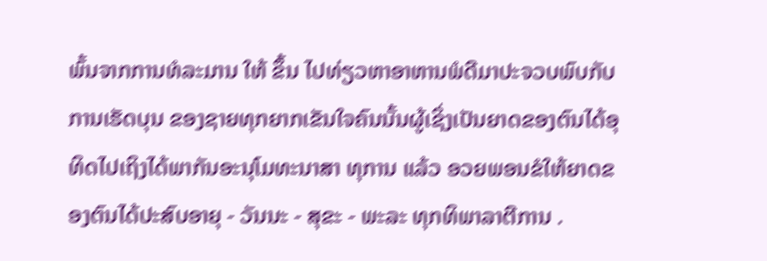ພົ້ນຈາກການທໍລະມານ ໃຫ້ ຂຶ້ນ ໄປທ່ຽວຫາອາຫານພໍດີມາປະຈວບພົບກັບການເຮັດບຸນ ຂອງຊາຍທຸກຍາກເຂັນໃຈຄົນນັ້ນຜູ້ເຊິ່ງເປັນຍາດຂອງຕົນໄດ້ອຸທິດໄປເຖິງໄດ້ພາກັນອະນຸໂມທະນາສາ ທຸການ ແລ້ວ ອວຍພອນຂໍໃຫ້ຍາດຂອງຕົນໄດ້ປະສົບອາຍຸ - ວັນນະ - ສຸຂະ - ພະລະ ທຸກທິພາລາຕີການ .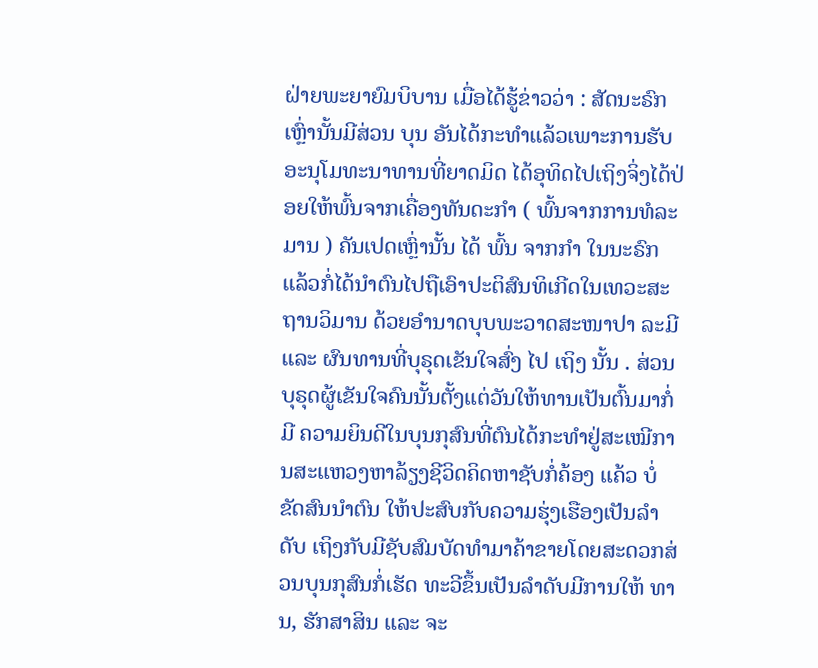ຝ່າຍພະຍາຍົມບິບານ ເມື່ອໄດ້ຮູ້ຂ່າວວ່າ : ສັດນະຣົກເຫຼົ່ານັ້ນມີສ່ວນ ບຸນ ອັນໄດ້ກະທໍາແລ້ວເພາະການຮັບອະນຸໂມທະນາທານທີ່ຍາດມິດ ໄດ້ອຸທິດໄປເຖິງຈິ່ງໄດ້ປ່ອຍໃຫ້ພົ້ນຈາກເຄື່ອງທັນດະກໍາ ( ພົ້ນຈາກການທໍລະມານ ) ຄັນເປດເຫຼົ່ານັ້ນ ໄດ້ ພົ້ນ ຈາກກໍາ ໃນນະຣົກແລ້ວກໍ່ໄດ້ນໍາຕົນໄປຖືເອົາປະຕິສົນທິເກີດໃນເທວະສະຖານວິມານ ດ້ວຍອໍານາດບຸບພະວາດສະໜາປາ ລະມີ ແລະ ຜົນທານທີ່ບຸຣຸດເຂັນໃຈສົ່ງ ໄປ ເຖິງ ນັ້ນ . ສ່ວນບຸຣຸດຜູ້ເຂັນໃຈຄົນນັ້ນຕັ້ງແຕ່ວັນໃຫ້ທານເປັນຕົ້ນມາກໍ່ມີ ຄວາມຍິນດີໃນບຸນກຸສົນທີ່ຕົນໄດ້ກະທໍາຢູ່ສະເໝີການສະແຫວງຫາລ້ຽງຊີວິດຄິດຫາຊັບກໍ່ຄ້ອງ ແຄ້ວ ບໍ່ຂັດສົນນໍາຕົນ ໃຫ້ປະສົບກັບຄວາມຮຸ່ງເຮືອງເປັນລໍາດັບ ເຖິງກັບມີຊັບສົມບັດທໍາມາຄ້າຂາຍໂດຍສະດວກສ່ວນບຸນກຸສົນກໍ່ເຮັດ ທະວີຂຶ້ນເປັນລໍາດັບມີການໃຫ້ ທານ, ຮັກສາສິນ ແລະ ຈະ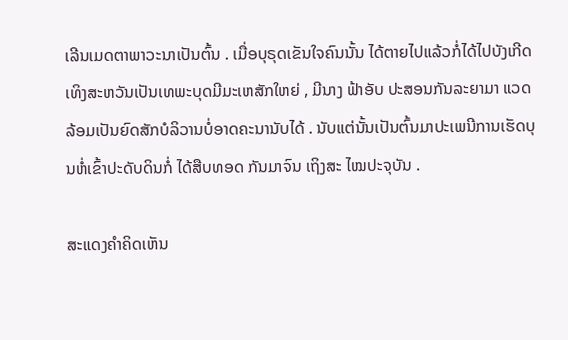ເລີນເມດຕາພາວະນາເປັນຕົ້ນ . ເມື່ອບຸຣຸດເຂັນໃຈຄົນນັ້ນ ໄດ້ຕາຍໄປແລ້ວກໍ່ໄດ້ໄປບັງເກີດເທິງສະຫວັນເປັນເທພະບຸດມີມະເຫສັກໃຫຍ່ , ມີນາງ ຟ້າອັບ ປະສອນກັນລະຍາມາ ແວດລ້ອມເປັນຍົດສັກບໍລິວານບໍ່ອາດຄະນານັບໄດ້ . ນັບແຕ່ນັ້ນເປັນຕົ້ນມາປະເພນີການເຮັດບຸນຫໍ່ເຂົ້າປະດັບດິນກໍ່ ໄດ້ສືບທອດ ກັນມາຈົນ ເຖິງສະ ໄໝປະຈຸບັນ .

ສະແດງຄຳຄິດເຫັນ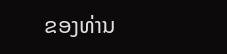ຂອງທ່ານ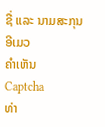ຊື່ ແລະ ນາມສະກຸນ
ອີເມວ
ຄຳເຫັນ
Captcha
ທ່າ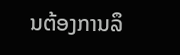ນຕ້ອງການລຶ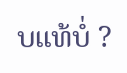ບແທ້ບໍ່ ?